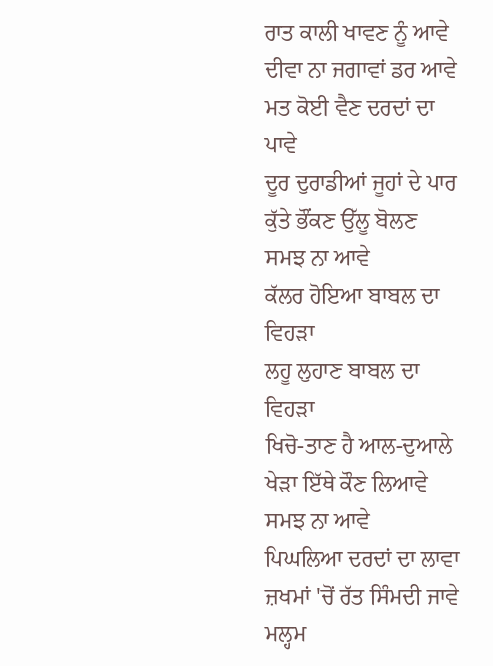ਰਾਤ ਕਾਲੀ ਖਾਵਣ ਨੂੰ ਆਵੇ
ਦੀਵਾ ਨਾ ਜਗਾਵਾਂ ਡਰ ਆਵੇ
ਮਤ ਕੋਈ ਵੈਣ ਦਰਦਾਂ ਦਾ ਪਾਵੇ
ਦੂਰ ਦੁਰਾਡੀਆਂ ਜੂਹਾਂ ਦੇ ਪਾਰ
ਕੁੱਤੇ ਭੌਂਕਣ ਉੱਲੂ ਬੋਲਣ
ਸਮਝ ਨਾ ਆਵੇ
ਕੱਲਰ ਹੋਇਆ ਬਾਬਲ ਦਾ ਵਿਹੜਾ
ਲਹੂ ਲੁਹਾਣ ਬਾਬਲ ਦਾ ਵਿਹੜਾ
ਖਿਚੋ-ਤਾਣ ਹੈ ਆਲ-ਦੁਆਲੇ
ਖੇੜਾ ਇੱਥੇ ਕੌਣ ਲਿਆਵੇ
ਸਮਝ ਨਾ ਆਵੇ
ਪਿਘਲਿਆ ਦਰਦਾਂ ਦਾ ਲਾਵਾ
ਜ਼ਖਮਾਂ 'ਚੋਂ ਰੱਤ ਸਿੰਮਦੀ ਜਾਵੇ
ਮਲ੍ਹਮ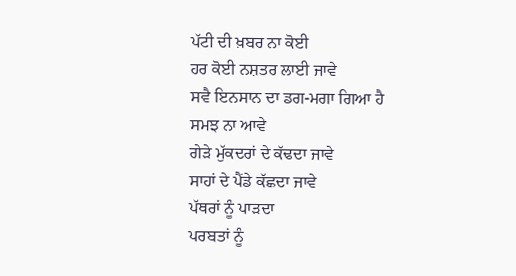ਪੱਟੀ ਦੀ ਖ਼ਬਰ ਨਾ ਕੋਈ
ਹਰ ਕੋਈ ਨਸ਼ਤਰ ਲਾਈ ਜਾਵੇ
ਸਵੈ ਇਨਸਾਨ ਦਾ ਡਗ-ਮਗਾ ਗਿਆ ਹੈ
ਸਮਝ ਨਾ ਆਵੇ
ਗੇੜੇ ਮੁੱਕਦਰਾਂ ਦੇ ਕੱਢਦਾ ਜਾਵੇ
ਸਾਹਾਂ ਦੇ ਪੈਂਡੇ ਕੱਛਦਾ ਜਾਵੇ
ਪੱਥਰਾਂ ਨੂੰ ਪਾੜਦਾ
ਪਰਬਤਾਂ ਨੂੰ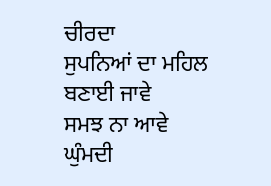ਚੀਰਦਾ
ਸੁਪਨਿਆਂ ਦਾ ਮਹਿਲ ਬਣਾਈ ਜਾਵੇ
ਸਮਝ ਨਾ ਆਵੇ
ਘੁੰਮਦੀ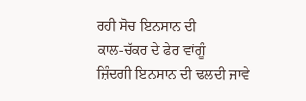ਰਹੀ ਸੋਚ ਇਨਸਾਨ ਦੀ
ਕਾਲ-ਚੱਕਰ ਦੇ ਫੇਰ ਵਾਂਗੂੰ
ਜ਼ਿੰਦਗੀ ਇਨਸਾਨ ਦੀ ਢਲਦੀ ਜਾਵੇ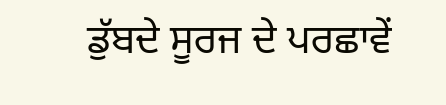ਡੁੱਬਦੇ ਸੂਰਜ ਦੇ ਪਰਛਾਵੇਂ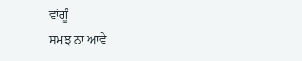ਵਾਂਗੂੰ
ਸਮਝ ਨਾ ਆਵੇ